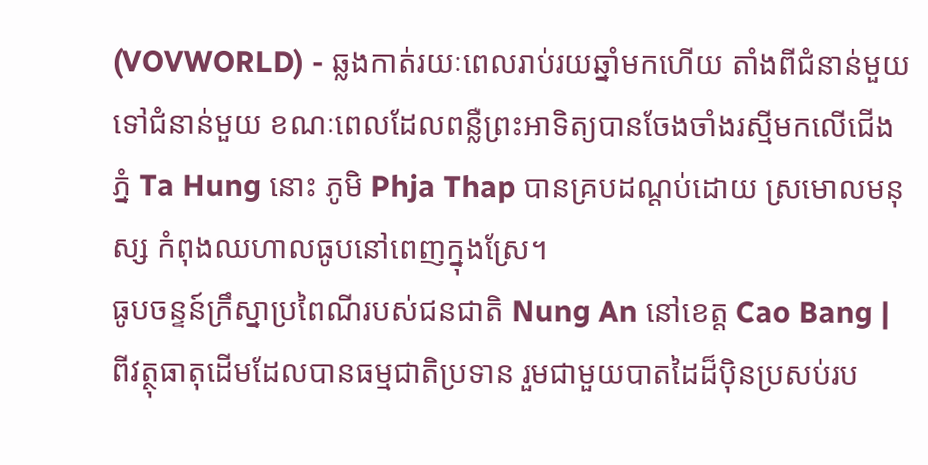(VOVWORLD) - ឆ្លងកាត់រយៈពេលរាប់រយឆ្នាំមកហើយ តាំងពីជំនាន់មួយ ទៅជំនាន់មួយ ខណៈពេលដែលពន្លឺព្រះអាទិត្យបានចែងចាំងរស្មីមកលើជើងភ្នំ Ta Hung នោះ ភូមិ Phja Thap បានគ្របដណ្ដប់ដោយ ស្រមោលមនុស្ស កំពុងឈហាលធូបនៅពេញក្នុងស្រែ។
ធូបចន្ទន៍ក្រឹស្នាប្រពៃណីរបស់ជនជាតិ Nung An នៅខេត្ត Cao Bang |
ពីវត្ថុធាតុដើមដែលបានធម្មជាតិប្រទាន រួមជាមួយបាតដៃដ៏ប៉ិនប្រសប់រប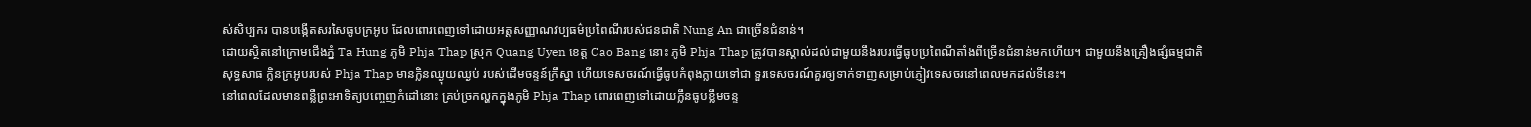ស់សិប្បករ បានបង្កើតសរសៃធូបក្រអូប ដែលពោរពេញទៅដោយអត្តសញ្ញាណវប្បធម៌ប្រពៃណីរបស់ជនជាតិ Nung An ជាច្រើនជំនាន់។
ដោយស្ថិតនៅក្រោមជើងភ្នំ Ta Hung ភូមិ Phja Thap ស្រុក Quang Uyen ខេត្ត Cao Bang នោះ ភូមិ Phja Thap ត្រូវបានស្គាល់ដល់ជាមួយនឹងរបរធ្វើធូបប្រពៃណីតាំងពីច្រើនជំនាន់មកហើយ។ ជាមួយនឹងគ្រឿងផ្សំធម្មជាតិសុទ្ធសាធ ក្លិនក្រអូបរបស់ Phja Thap មានក្លិនឈ្ងុយឈ្ងប់ របស់ដើមចន្ទន៍ក្រឹស្នា ហើយទេសចរណ៍ធ្វើធូបកំពុងក្លាយទៅជា ទួរទេសចរណ៍គួរឲ្យទាក់ទាញសម្រាប់ភ្ញៀវទេសចរនៅពេលមកដល់ទីនេះ។
នៅពេលដែលមានពន្លឺព្រះអាទិត្យបញ្ចេញកំដៅនោះ គ្រប់ច្រកល្ហកក្នុងភូមិ Phja Thap ពោរពេញទៅដោយក្លឹនធូបខ្លឹមចន្ទ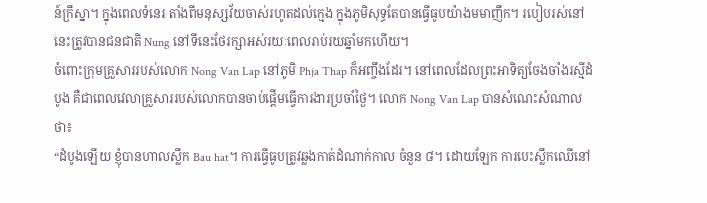ន៍ក្រឹស្នា។ ក្នុងពេលទំនេរ តាំងពីមនុស្សវ័យចាស់រហូតដល់ក្មេង ក្នុងភូមិសុទ្ធតែបានធ្វើធូបយ៉ាងមមាញឹក។ របៀបរស់នៅនេះត្រូវបានជនជាតិ Nung នៅទីនេះថែរក្សាអស់រយៈពេលរាប់រយឆ្នាំមកហើយ។
ចំពោះក្រុមគ្រួសាររបស់លោក Nong Van Lap នៅភូមិ Phja Thap ក៏អញ្ចឹងដែរ។ នៅពេលដែលព្រះអាទិត្យចែងចាំងរស្មីដំបូង គឺជាពេលវេលាគ្រួសាររបស់លោកបានចាប់ផ្ដើមធ្វើការងារប្រចាំថ្ងៃ។ លោក Nong Van Lap បានសំណេះសំណាលថា៖
“ដំបូងឡើយ ខ្ញុំបានហាលស្លឹក Bau hat។ ការធ្វើធូបត្រូវឆ្លងកាត់ដំណាក់កាល ចំនួន ៨។ ដោយឡែក ការបេះស្លឹកឈើនៅ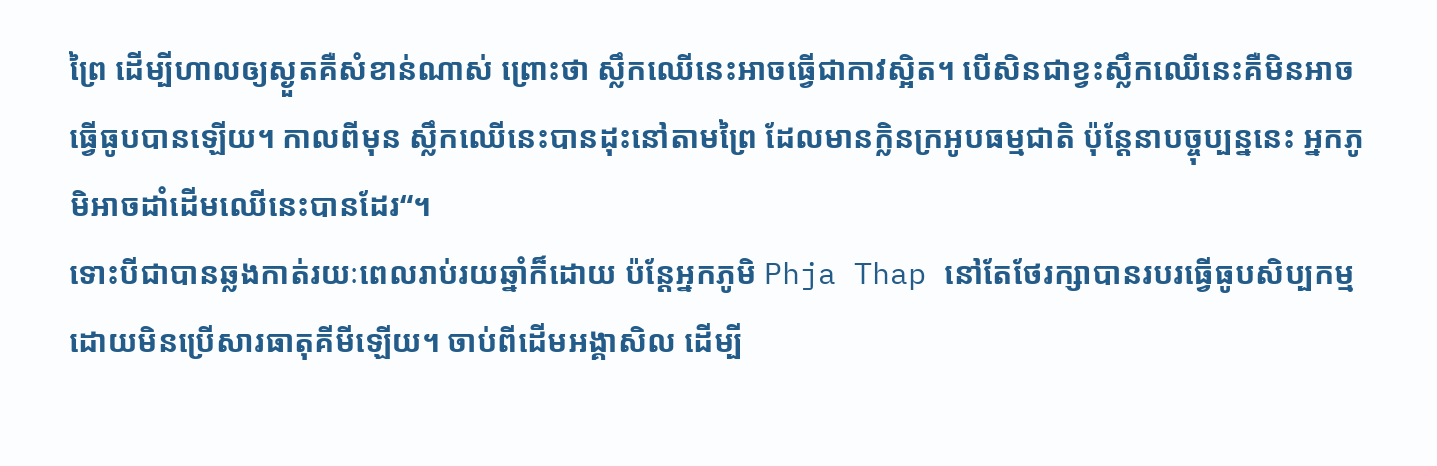ព្រៃ ដើម្បីហាលឲ្យស្ងួតគឺសំខាន់ណាស់ ព្រោះថា ស្លឹកឈើនេះអាចធ្វើជាកាវស្អិត។ បើសិនជាខ្វះស្លឹកឈើនេះគឺមិនអាចធ្វើធូបបានឡើយ។ កាលពីមុន ស្លឹកឈើនេះបានដុះនៅតាមព្រៃ ដែលមានក្លិនក្រអូបធម្មជាតិ ប៉ុន្តែនាបច្ចុប្បន្ននេះ អ្នកភូមិអាចដាំដើមឈើនេះបានដែរ“។
ទោះបីជាបានឆ្លងកាត់រយៈពេលរាប់រយឆ្នាំក៏ដោយ ប៉ន្តែអ្នកភូមិ Phja Thap នៅតែថែរក្សាបានរបរធ្វើធូបសិប្បកម្ម ដោយមិនប្រើសារធាតុគីមីឡើយ។ ចាប់ពីដើមអង្គាសិល ដើម្បី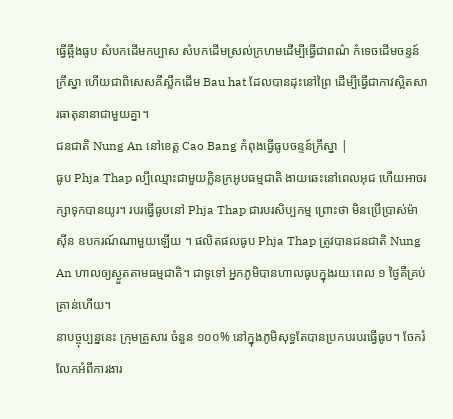ធ្វើឆ្អឹងធូប សំបកដើមកប្បាស សំបកដើមស្រល់ក្រហមដើម្បីធ្វើជាពណ៌ កំទេចដើមចន្ទន៍ក្រឹស្នា ហើយជាពិសេសគឺស្លឹកដើម Bau hat ដែលបានដុះនៅព្រៃ ដើម្បីធ្វើជាកាវស្អិតសារធាតុនានាជាមួយគ្នា។
ជនជាតិ Nung An នៅខេត្ត Cao Bang កំពុងធ្វើធូបចន្ទន៍ក្រឹស្នា |
ធូប Phja Thap ល្បីឈ្មោះជាមួយក្លិនក្រអូបធម្មជាតិ ងាយឆេះនៅពេលអុជ ហើយអាចរក្សាទុកបានយូរ។ របរធ្វើធូបនៅ Phja Thap ជារបរសិប្បកម្ម ព្រោះថា មិនប្រើប្រាស់ម៉ាស៊ីន ឧបករណ៍ណាមួយឡើយ ។ ផលិតផលធូប Phja Thap ត្រូវបានជនជាតិ Nung An ហាលឲ្យស្ងួតតាមធម្មជាតិ។ ជាទូទៅ អ្នកភូមិបានហាលធូបក្នុងរយៈពេល ១ ថ្ងៃគឺគ្រប់គ្រាន់ហើយ។
នាបច្ចុប្បន្ននេះ ក្រុមគ្រួសារ ចំនួន ១០០% នៅក្នុងភូមិសុទ្ធតែបានប្រកបរបរធ្វើធូប។ ចែករំលែកអំពីការងារ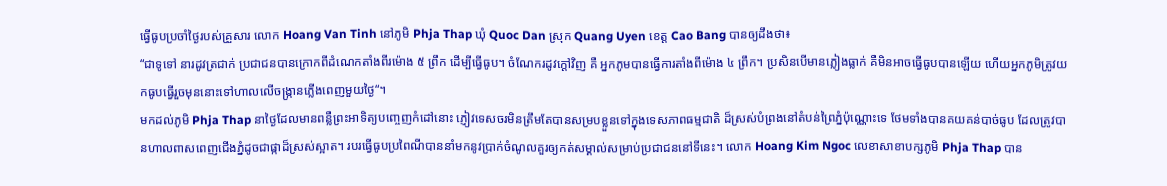ធ្វើធូបប្រចាំថ្ងៃរបស់គ្រួសារ លោក Hoang Van Tinh នៅភូមិ Phja Thap ឃុំ Quoc Dan ស្រុក Quang Uyen ខេត្ត Cao Bang បានឲ្យដឹងថា៖
“ជាទូទៅ នារដូវត្រជាក់ ប្រជាជនបានក្រោកពីដំណេកតាំងពីរម៉ោង ៥ ព្រឹក ដើម្បីធ្វើធូប។ ចំណែករដូវក្ដៅវិញ គឺ អ្នកភូមបានធ្វើការតាំងពីម៉ោង ៤ ព្រឹក។ ប្រសិនបើមានភ្លៀងធ្លាក់ គឺមិនអាចធ្វើធូបបានឡើយ ហើយអ្នកភូមិត្រូវយកធូបធ្វើរួចមុននោះទៅហាលលើចង្ក្រានភ្លើងពេញមួយថ្ងៃ“។
មកដល់ភូមិ Phja Thap នាថ្ងៃដែលមានពន្លឺព្រះអាទិត្យបញ្ចេញកំដៅនោះ ភ្ញៀវទេសចរមិនត្រឹមតែបានសម្របខ្លួនទៅក្នុងទេសភាពធម្មជាតិ ដ៏ស្រស់បំព្រងនៅតំបន់ព្រៃភ្នំប៉ុណ្ណោះទេ ថែមទាំងបានគយគន់បាច់ធូប ដែលត្រូវបានហាលពាសពេញជើងភ្នំដូចជាផ្កាដ៏ស្រស់ស្អាត។ របរធ្វើធូបប្រពៃណីបាននាំមកនូវប្រាក់ចំណូលគួរឲ្យកត់សម្គាល់សម្រាប់ប្រជាជននៅទីនេះ។ លោក Hoang Kim Ngoc លេខាសាខាបក្សភូមិ Phja Thap បាន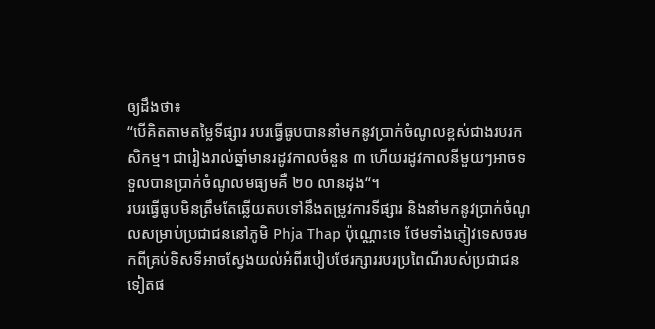ឲ្យដឹងថា៖
“បើគិតតាមតម្លៃទីផ្សារ របរធ្វើធូបបាននាំមកនូវប្រាក់ចំណូលខ្ពស់ជាងរបរកសិកម្ម។ ជារៀងរាល់ឆ្នាំមានរដូវកាលចំនួន ៣ ហើយរដូវកាលនីមួយៗអាចទទួលបានប្រាក់ចំណូលមធ្យមគឺ ២០ លានដុង“។
របរធ្វើធូបមិនត្រឹមតែឆ្លើយតបទៅនឹងតម្រូវការទីផ្សារ និងនាំមកនូវប្រាក់ចំណូលសម្រាប់ប្រជាជននៅភូមិ Phja Thap ប៉ុណ្ណោះទេ ថែមទាំងភ្ញៀវទេសចរមកពីគ្រប់ទិសទីអាចស្វែងយល់អំពីរបៀបថែរក្សាររបរប្រពៃណីរបស់ប្រជាជនទៀតផ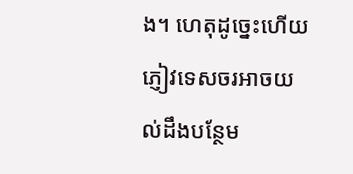ង។ ហេតុដូច្នេះហើយ ភ្ញៀវទេសចរអាចយល់ដឹងបន្ថែម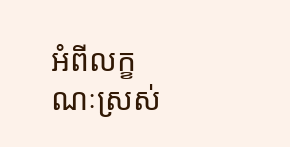អំពីលក្ខណៈស្រស់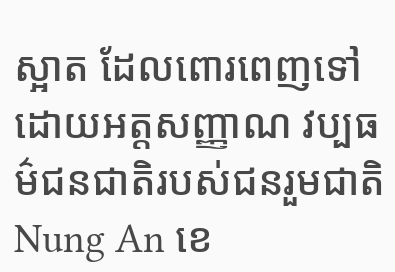ស្អាត ដែលពោរពេញទៅដោយអត្តសញ្ញាណ វប្បធម៌ជនជាតិរបស់ជនរួមជាតិ Nung An ខេ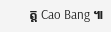ត្ត Cao Bang ៕